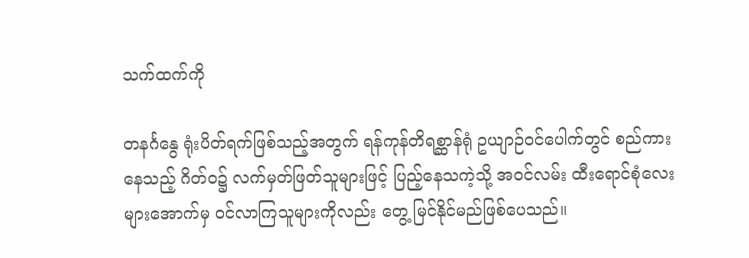သက်ထက်ကို

တနင်္ဂနွေ ရုံးပိတ်ရက်ဖြစ်သည့်အတွက် ရန်ကုန်တိရစ္ဆာန်ရုံ ဥယျာဉ်ဝင်ပေါက်တွင် စည်ကားနေသည့် ဂိတ်ဝ၌ လက်မှတ်ဖြတ်သူများဖြင့် ပြည့်နေသကဲ့သို့ အဝင်လမ်း ထီးရောင်စုံလေးများအောက်မှ ဝင်လာကြသူများကိုလည်း တွေ့ မြင်နိုင်မည်ဖြစ်ပေသည်။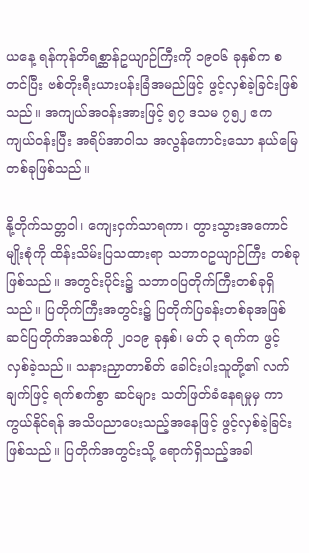ယနေ့ ရန်ကုန်တိရစ္ဆာန်ဥယျာဉ်ကြီးကို ၁၉၀၆ ခုနှစ်က စတင်ပြီး ဗစ်တိုးရီးယားပန်းခြံအမည်ဖြင့် ဖွင့်လှစ်ခဲ့ခြင်းဖြစ်သည်။ အကျယ်အဝန်းအားဖြင့် ၅၇ ဒသမ ၇၅၂ ဧက ကျယ်ဝန်းပြီး အရိပ်အာဝါသ အလွန်ကောင်းသော နယ်မြေတစ်ခုဖြစ်သည်။

နို့တိုက်သတ္တဝါ၊ ကျေးငှက်သာရကာ၊ တွားသွားအကောင်မျိုးစုံကို ထိန်းသိမ်းပြသထားရာ သဘာဝဥယျာဉ်ကြီး တစ်ခုဖြစ်သည်။ အတွင်းပိုင်း၌ သဘာဝပြတိုက်ကြီးတစ်ခုရှိသည်။ ပြတိုက်ကြီးအတွင်း၌ ပြတိုက်ပြခန်းတစ်ခုအဖြစ် ဆင်ပြတိုက်အသစ်ကို ၂၀၁၉ ခုနှစ်၊ မတ် ၃ ရက်က ဖွင့်လှစ်ခဲ့သည်။ သနားညှာတာစိတ် ခေါင်းပါးသူတို့၏ လက်ချက်ဖြင့် ရက်စက်စွာ ဆင်များ သတ်ဖြတ်ခံနေရမှုမှ ကာကွယ်နိုင်ရန် အသိပညာပေးသည့်အနေဖြင့် ဖွင့်လှစ်ခဲ့ခြင်းဖြစ်သည်။ ပြတိုက်အတွင်းသို့ ရောက်ရှိသည့်အခါ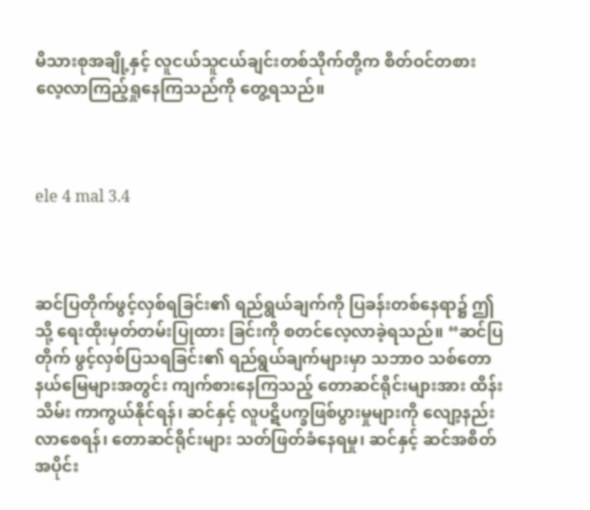မိသားစုအချို့နှင့် လူငယ်သူငယ်ချင်းတစ်သိုက်တို့က စိတ်ဝင်တစား လေ့လာကြည့်ရှုနေကြသည်ကို တွေ့ရသည်။



ele 4 mal 3.4



ဆင်ပြတိုက်ဖွင့်လှစ်ရခြင်း၏ ရည်ရွယ်ချက်ကို ပြခန်းတစ်နေရာ၌ ဤသို့ ရေးထိုးမှတ်တမ်းပြုထား ခြင်းကို စတင်လေ့လာခဲ့ရသည်။ “ဆင်ပြတိုက် ဖွင့်လှစ်ပြသရခြင်း၏ ရည်ရွယ်ချက်များမှာ သဘာဝ သစ်တောနယ်မြေများအတွင်း ကျက်စားနေကြသည့် တောဆင်ရိုင်းများအား ထိန်းသိမ်း ကာကွယ်နိုင်ရန်၊ ဆင်နှင့် လူပဋိပက္ခဖြစ်ပွားမှုများကို လျော့နည်းလာစေရန်၊ တောဆင်ရိုင်းများ သတ်ဖြတ်ခံနေရမှု၊ ဆင်နှင့် ဆင်အစိတ်အပိုင်း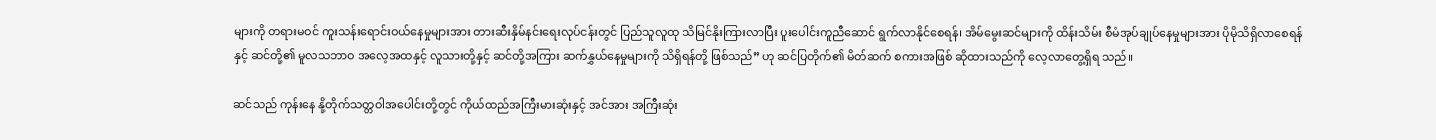များကို တရားမဝင် ကူးသန်းရောင်းဝယ်နေမှုများအား တားဆီးနှိမ်နင်းရေးလုပ်ငန်းတွင် ပြည်သူလူထု သိမြင်နိုးကြားလာပြီး ပူးပေါင်းကူညီဆောင် ရွက်လာနိုင်စေရန်၊ အိမ်မွေးဆင်များကို ထိန်းသိမ်း စီမံအုပ်ချုပ်နေမှုများအား ပိုမိုသိရှိလာစေရန်နှင့် ဆင်တို့၏ မူလသဘာဝ အလေ့အထနှင့် လူသားတို့နှင့် ဆင်တို့အကြား ဆက်နွှယ်နေမှုများကို သိရှိရန်တို့ ဖြစ်သည်” ဟု ဆင်ပြတိုက်၏ မိတ်ဆက် စကားအဖြစ် ဆိုထားသည်ကို လေ့လာတွေ့ရှိရ သည်။

ဆင်သည် ကုန်းနေ နို့တိုက်သတ္တဝါအပေါင်းတို့တွင် ကိုယ်ထည်အကြီးမားဆုံးနှင့် အင်အား အကြီးဆုံး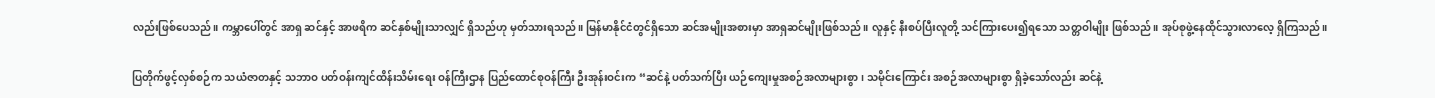လည်းဖြစ်ပေသည်။ ကမ္ဘာပေါ်တွင် အာရှ ဆင်နှင့် အာဖရိက ဆင်နှစ်မျိုးသာလျှင် ရှိသည်ဟု မှတ်သားရသည်။ မြန်မာနိုင်ငံတွင်ရှိသော ဆင်အမျိုးအစားမှာ အာရှဆင်မျိုးဖြစ်သည်။ လူနှင့် နီးစပ်ပြီးလူတို့ သင်ကြားပေး၍ရသော သတ္တဝါမျိုး ဖြစ်သည်။ အုပ်စုဖွဲ့နေထိုင်သွားလာလေ့ ရှိကြသည်။

ပြတိုက်ဖွင့်လှစ်စဉ်က သယံဇာတနှင့် သဘာဝ ပတ်ဝန်းကျင်ထိန်းသိမ်းရေး ဝန်ကြီးဌာန ပြည်ထောင်စုဝန်ကြီး ဦးအုန်းဝင်းက “ဆင်နဲ့ ပတ်သက်ပြီး ယဉ်ကျေးမှုအစဉ်အလာများစွာ၊ သမိုင်းကြောင်း အစဉ်အလာများစွာ ရှိခဲ့သော်လည်း ဆင်နဲ့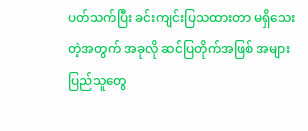ပတ်သက်ပြီး ခင်းကျင်းပြသထားတာ မရှိသေးတဲ့အတွက် အခုလို ဆင်ပြတိုက်အဖြစ် အများပြည်သူတွေ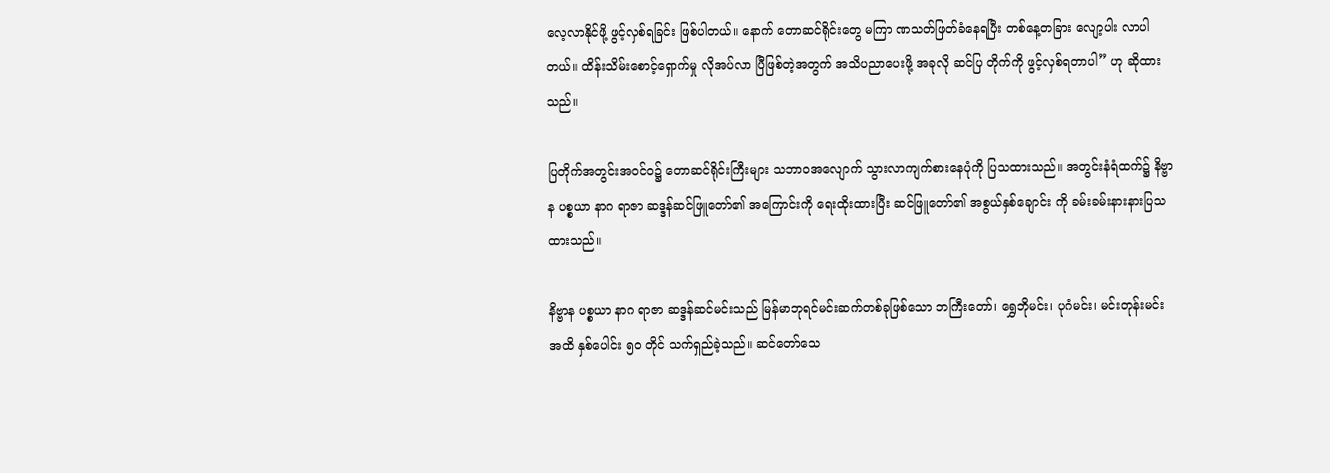လေ့လာနိုင်ဖို့ ဖွင့်လှစ်ရခြင်း ဖြစ်ပါတယ်။ နောက် တောဆင်ရိုင်းတွေ မကြာ ဏသတ်ဖြတ်ခံနေရပြီး တစ်နေ့တခြား လျော့ပါး လာပါတယ်။ ထိန်းသိမ်းစောင့်ရှောက်မှု လိုအပ်လာ ပြီဖြစ်တဲ့အတွက် အသိပညာပေးဖို့ အခုလို ဆင်ပြ တိုက်ကို ဖွင့်လှစ်ရတာပါ” ဟု ဆိုထားသည်။

ပြတိုက်အတွင်းအဝင်ဝ၌ တောဆင်ရိုင်းကြီးများ သဘာဝအလျောက် သွားလာကျက်စားနေပုံကို ပြသထားသည်။ အတွင်းနံရံထက်၌ နိဗ္ဗာန ပစ္စယာ နာဂ ရာဇာ ဆဒ္ဒန်ဆင်ဖြူတော်၏ အကြောင်းကို ရေးထိုးထားပြီး ဆင်ဖြူတော်၏ အစွယ်နှစ်ချောင်း ကို ခမ်းခမ်းနားနားပြသထားသည်။

နိဗ္ဗာန ပစ္စယာ နာဂ ရာဇာ ဆဒ္ဒန်ဆင်မင်းသည် မြန်မာဘုရင်မင်းဆက်တစ်ခုဖြစ်သော ဘကြီးတော်၊ ရွှေဘိုမင်း၊ ပုဂံမင်း၊ မင်းတုန်းမင်းအထိ နှစ်ပေါင်း ၅၀ တိုင် သက်ရှည်ခဲ့သည်။ ဆင်တော်သေ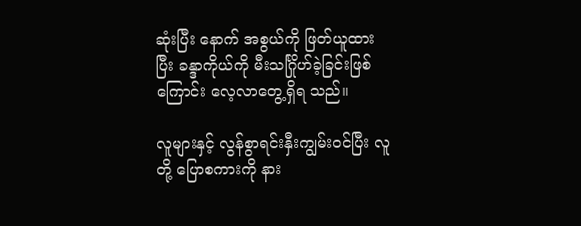ဆုံးပြီး နောက် အစွယ်ကို ဖြတ်ယူထားပြီး ခန္ဒာကိုယ်ကို မီးသင်္ဂြိုဟ်ခဲ့ခြင်းဖြစ်ကြောင်း လေ့လာတွေ့ရှိရ သည်။

လူများနှင့် လွန်စွာရင်းနှီးကျွမ်းဝင်ပြီး လူတို့ ပြောစကားကို နား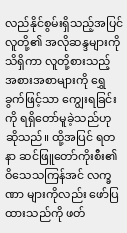လည်နိုင်စွမ်းရှိသည့်အပြင် လူတို့၏ အလိုဆန္ဒများကိုသိရှိကာ လူတို့စားသည့် အစားအစာများကို ရွှေခွက်ဖြင့်သာ ကျွေးရခြင်းကို ရရှိတော်မူခဲ့သည်ဟု ဆိုသည်။ ထို့အပြင် ရတနာ ဆင်ဖြူတော်ကိုးစီး၏ ဝိသေသကြန်အင် လက္ခဏာ များကိုလည်း ဖော်ပြထားသည်ကို ဖတ်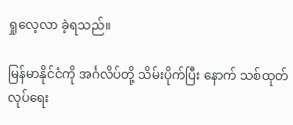ရှုလေ့လာ ခဲ့ရသည်။

မြန်မာနိုင်ငံကို အင်္ဂလိပ်တို့ သိမ်းပိုက်ပြီး နောက် သစ်ထုတ်လုပ်ရေး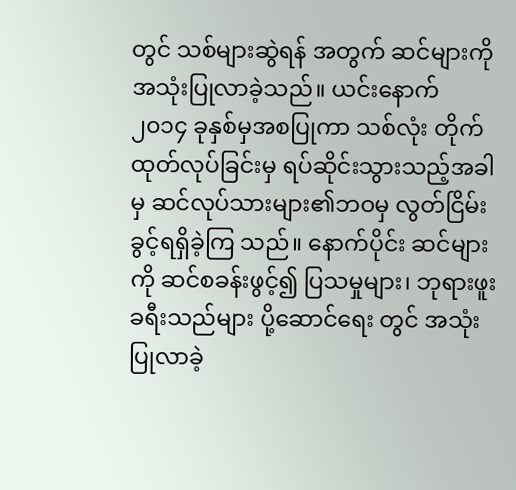တွင် သစ်များဆွဲရန် အတွက် ဆင်များကို အသုံးပြုလာခဲ့သည်။ ယင်းနောက် ၂၀၁၄ ခုနှစ်မှအစပြုကာ သစ်လုံး တိုက်ထုတ်လုပ်ခြင်းမှ ရပ်ဆိုင်းသွားသည့်အခါမှ ဆင်လုပ်သားများ၏ဘဝမှ လွတ်ငြိမ်းခွင့်ရရှိခဲ့ကြ သည်။ နောက်ပိုင်း ဆင်များကို ဆင်စခန်းဖွင့်၍ ပြသမှုများ၊ ဘုရားဖူးခရီးသည်များ ပို့ဆောင်ရေး တွင် အသုံးပြုလာခဲ့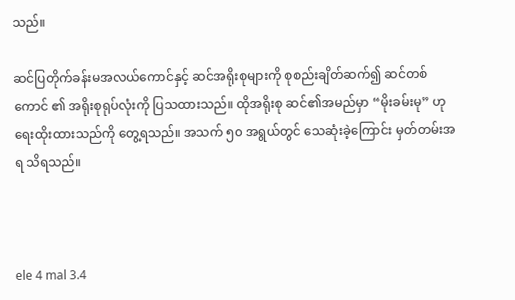သည်။

ဆင်ပြတိုက်ခန်းမအလယ်ကောင်နှင့် ဆင်အရိုးစုများကို စုစည်းချိတ်ဆက်၍ ဆင်တစ်ကောင် ၏ အရိုးစုရုပ်လုံးကို ပြသထားသည်။ ထိုအရိုးစု ဆင်၏အမည်မှာ “မိုးခမ်းမု” ဟု ရေးထိုးထားသည်ကို တွေ့ရသည်။ အသက် ၅၀ အရွယ်တွင် သေဆုံးခဲ့ကြောင်း မှတ်တမ်းအရ သိရသည်။



ele 4 mal 3.4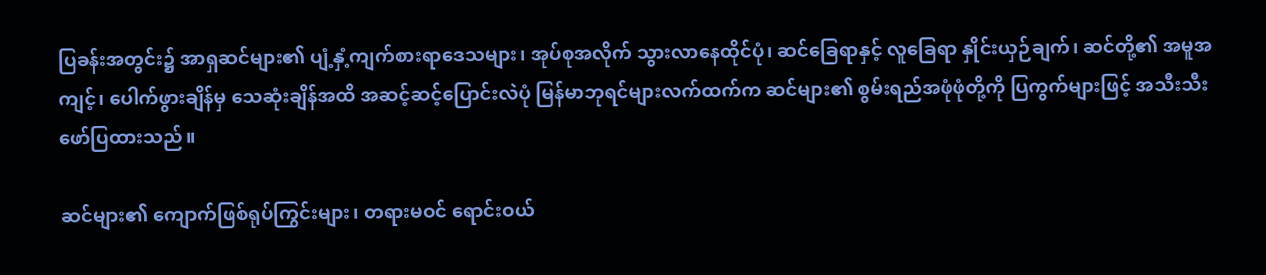ပြခန်းအတွင်း၌ အာရှဆင်များ၏ ပျံ့နှံ့ကျက်စားရာဒေသများ၊ အုပ်စုအလိုက် သွားလာနေထိုင်ပုံ၊ ဆင်ခြေရာနှင့် လူခြေရာ နှိုင်းယှဉ်ချက်၊ ဆင်တို့၏ အမူအကျင့်၊ ပေါက်ဖွားချိန်မှ သေဆုံးချိန်အထိ အဆင့်ဆင့်ပြောင်းလဲပုံ မြန်မာဘုရင်များလက်ထက်က ဆင်များ၏ စွမ်းရည်အဖုံဖုံတို့ကို ပြကွက်များဖြင့် အသီးသီး ဖော်ပြထားသည်။

ဆင်များ၏ ကျောက်ဖြစ်ရုပ်ကြွင်းများ၊ တရားမဝင် ရောင်းဝယ်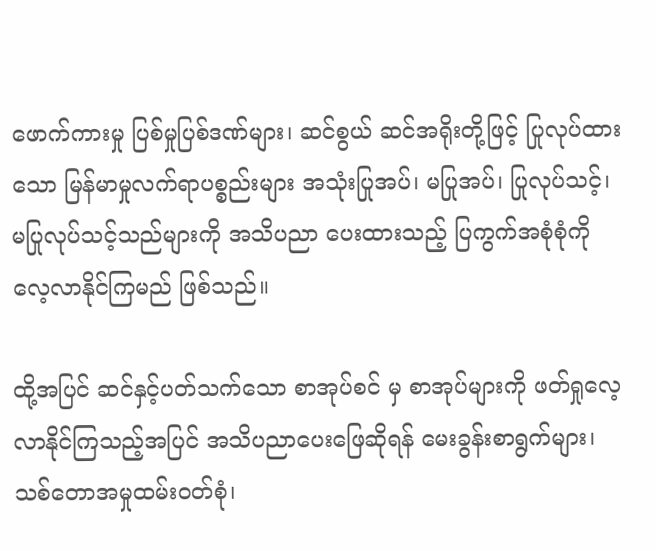ဖောက်ကားမှု ပြစ်မှုပြစ်ဒဏ်များ၊ ဆင်စွယ် ဆင်အရိုးတို့ဖြင့် ပြုလုပ်ထားသော မြန်မာမှုလက်ရာပစ္စည်းများ အသုံးပြုအပ်၊ မပြုအပ်၊ ပြုလုပ်သင့်၊ မပြုလုပ်သင့်သည်များကို အသိပညာ ပေးထားသည့် ပြကွက်အစုံစုံကို လေ့လာနိုင်ကြမည် ဖြစ်သည်။

ထို့အပြင် ဆင်နှင့်ပတ်သက်သော စာအုပ်စင် မှ စာအုပ်များကို ဖတ်ရှုလေ့လာနိုင်ကြသည့်အပြင် အသိပညာပေးဖြေဆိုရန် မေးခွန်းစာရွက်များ၊ သစ်တောအမှုထမ်းဝတ်စုံ၊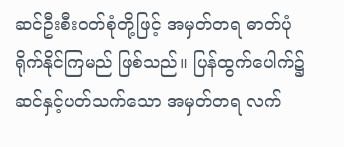ဆင်ဦးစီးဝတ်စုံတို့ဖြင့် အမှတ်တရ ဓာတ်ပုံရိုက်နိုင်ကြမည် ဖြစ်သည်။ ပြန်ထွက်ပေါက်၌ ဆင်နှင့်ပတ်သက်သော အမှတ်တရ လက်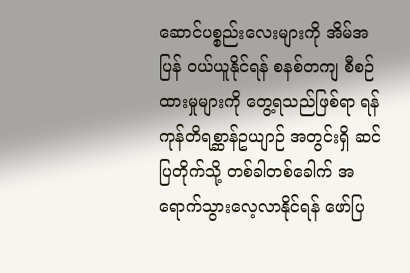ဆောင်ပစ္စည်းလေးများကို အိမ်အပြန် ဝယ်ယူနိုင်ရန် စနစ်တကျ စီစဉ်ထားမှုများကို တွေ့ရသည်ဖြစ်ရာ ရန်ကုန်တိရစ္ဆာန်ဥယျာဉ် အတွင်းရှိ ဆင်ပြတိုက်သို့ တစ်ခါတစ်ခေါက် အရောက်သွားလေ့လာနိုင်ရန် ဖော်ပြ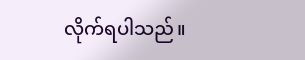လိုက်ရပါသည်။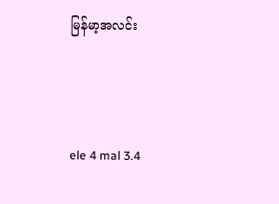မြန်မာ့အလင်း



ele 4 mal 3.4